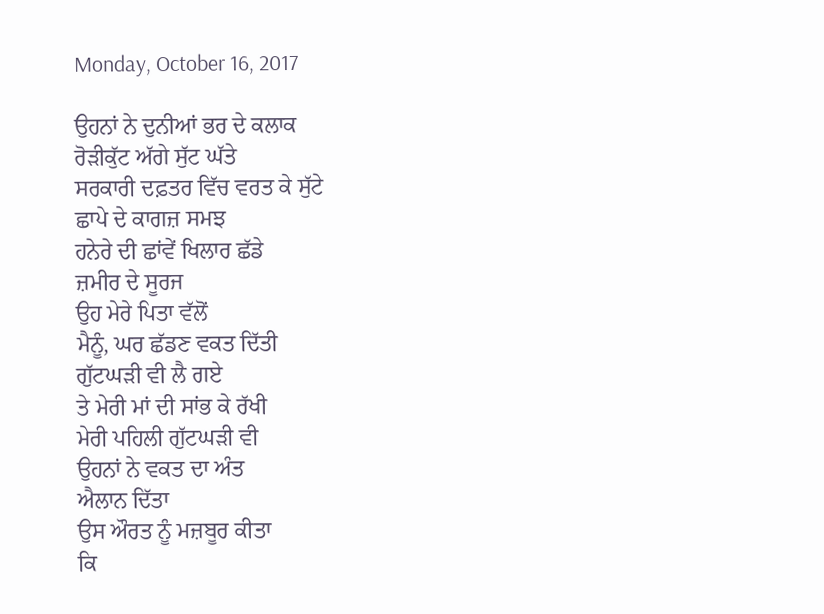Monday, October 16, 2017

ਉਹਨਾਂ ਨੇ ਦੁਨੀਆਂ ਭਰ ਦੇ ਕਲਾਕ
ਰੋੜੀਕੁੱਟ ਅੱਗੇ ਸੁੱਟ ਘੱਤੇ
ਸਰਕਾਰੀ ਦਫ਼ਤਰ ਵਿੱਚ ਵਰਤ ਕੇ ਸੁੱਟੇ
ਛਾਪੇ ਦੇ ਕਾਗਜ਼ ਸਮਝ
ਹਨੇਰੇ ਦੀ ਛਾਂਵੇਂ ਖਿਲਾਰ ਛੱਡੇ
ਜ਼ਮੀਰ ਦੇ ਸੂਰਜ
ਉਹ ਮੇਰੇ ਪਿਤਾ ਵੱਲੋਂ
ਮੈਨੂੰ, ਘਰ ਛੱਡਣ ਵਕਤ ਦਿੱਤੀ
ਗੁੱਟਘੜੀ ਵੀ ਲੈ ਗਏ
ਤੇ ਮੇਰੀ ਮਾਂ ਦੀ ਸਾਂਭ ਕੇ ਰੱਖੀ
ਮੇਰੀ ਪਹਿਲੀ ਗੁੱਟਘੜੀ ਵੀ
ਉਹਨਾਂ ਨੇ ਵਕਤ ਦਾ ਅੰਤ
ਐਲਾਨ ਦਿੱਤਾ
ਉਸ ਔਰਤ ਨੂੰ ਮਜ਼ਬੂਰ ਕੀਤਾ
ਕਿ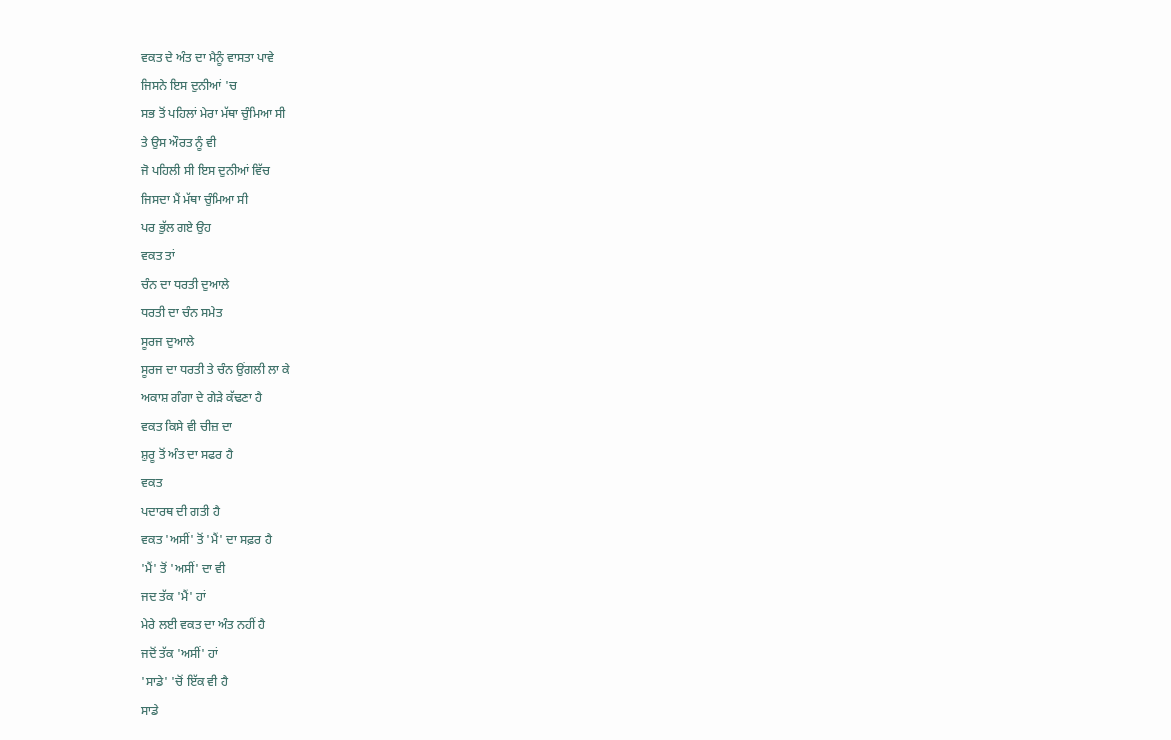ਵਕਤ ਦੇ ਅੰਤ ਦਾ ਮੈਨੂੰ ਵਾਸਤਾ ਪਾਵੇ
ਜਿਸਨੇ ਇਸ ਦੁਨੀਆਂ 'ਚ
ਸਭ ਤੋਂ ਪਹਿਲਾਂ ਮੇਰਾ ਮੱਥਾ ਚੁੰਮਿਆ ਸੀ
ਤੇ ਉਸ ਔਰਤ ਨੂੰ ਵੀ
ਜੋ ਪਹਿਲੀ ਸੀ ਇਸ ਦੁਨੀਆਂ ਵਿੱਚ
ਜਿਸਦਾ ਮੈਂ ਮੱਥਾ ਚੁੰਮਿਆ ਸੀ
ਪਰ ਭੁੱਲ ਗਏ ਉਹ
ਵਕਤ ਤਾਂ
ਚੰਨ ਦਾ ਧਰਤੀ ਦੁਆਲੇ
ਧਰਤੀ ਦਾ ਚੰਨ ਸਮੇਤ
ਸੂਰਜ ਦੁਆਲੇ
ਸੂਰਜ ਦਾ ਧਰਤੀ ਤੇ ਚੰਨ ਉਂਗਲੀ ਲਾ ਕੇ
ਅਕਾਸ਼ ਗੰਗਾ ਦੇ ਗੇੜੇ ਕੱਢਣਾ ਹੈ
ਵਕਤ ਕਿਸੇ ਵੀ ਚੀਜ਼ ਦਾ
ਸ਼ੁਰੂ ਤੋਂ ਅੰਤ ਦਾ ਸਫਰ ਹੈ
ਵਕਤ
ਪਦਾਰਥ ਦੀ ਗਤੀ ਹੈ
ਵਕਤ 'ਅਸੀਂ' ਤੋਂ 'ਮੈਂ' ਦਾ ਸਫ਼ਰ ਹੈ
'ਮੈਂ' ਤੋਂ 'ਅਸੀਂ' ਦਾ ਵੀ
ਜਦ ਤੱਕ 'ਮੈਂ' ਹਾਂ
ਮੇਰੇ ਲਈ ਵਕਤ ਦਾ ਅੰਤ ਨਹੀਂ ਹੈ
ਜਦੋਂ ਤੱਕ 'ਅਸੀਂ' ਹਾਂ
'ਸਾਡੇ' 'ਚੋਂ ਇੱਕ ਵੀ ਹੈ
ਸਾਡੇ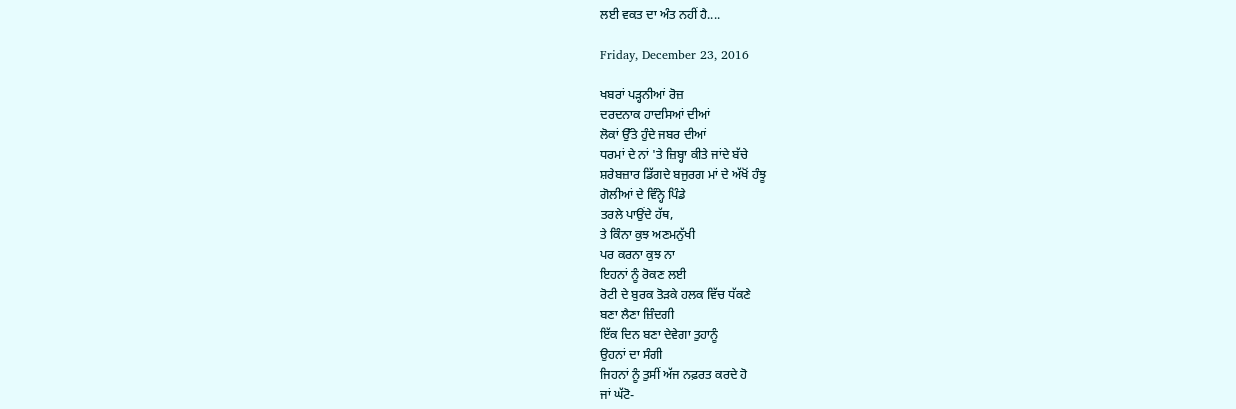ਲਈ ਵਕਤ ਦਾ ਅੰਤ ਨਹੀਂ ਹੈ....

Friday, December 23, 2016

ਖਬਰਾਂ ਪੜ੍ਹਨੀਆਂ ਰੋਜ਼
ਦਰਦਨਾਕ ਹਾਦਸਿਆਂ ਦੀਆਂ
ਲੋਕਾਂ ਉੱਤੇ ਹੁੰਦੇ ਜਬਰ ਦੀਆਂ
ਧਰਮਾਂ ਦੇ ਨਾਂ 'ਤੇ ਜ਼ਿਬ੍ਹਾ ਕੀਤੇ ਜਾਂਦੇ ਬੱਚੇ
ਸ਼ਰੇਬਜ਼ਾਰ ਡਿੱਗਦੇ ਬਜੁਰਗ ਮਾਂ ਦੇ ਅੱਖੋਂ ਹੰਝੂ
ਗੋਲੀਆਂ ਦੇ ਵਿੰਨ੍ਹੇ ਪਿੰਡੇ
ਤਰਲੇ ਪਾਉਂਦੇ ਹੱਥ,
ਤੇ ਕਿੰਨਾ ਕੁਝ ਅਣਮਨੁੱਖੀ
ਪਰ ਕਰਨਾ ਕੁਝ ਨਾ
ਇਹਨਾਂ ਨੂੰ ਰੋਕਣ ਲਈ
ਰੋਟੀ ਦੇ ਬੁਰਕ ਤੋੜਕੇ ਹਲਕ ਵਿੱਚ ਧੱਕਣੇ
ਬਣਾ ਲੈਣਾ ਜ਼ਿੰਦਗੀ
ਇੱਕ ਦਿਨ ਬਣਾ ਦੇਵੇਗਾ ਤੁਹਾਨੂੰ
ਉਹਨਾਂ ਦਾ ਸੰਗੀ
ਜਿਹਨਾਂ ਨੂੰ ਤੁਸੀਂ ਅੱਜ ਨਫ਼ਰਤ ਕਰਦੇ ਹੋ
ਜਾਂ ਘੱਟੋ-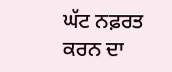ਘੱਟ ਨਫ਼ਰਤ ਕਰਨ ਦਾ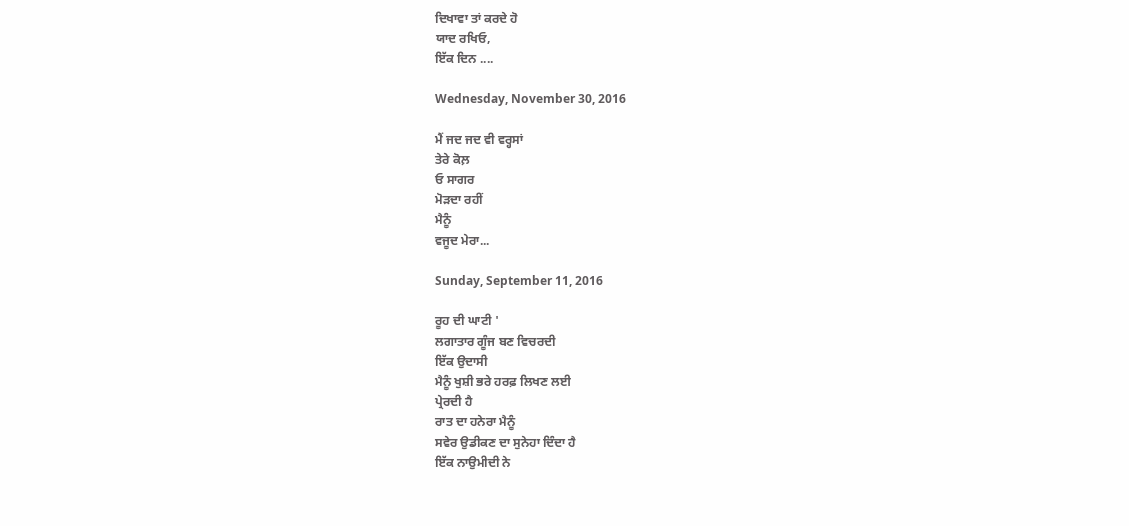ਦਿਖਾਵਾ ਤਾਂ ਕਰਦੇ ਹੋ
ਯਾਦ ਰਖਿਓ,
ਇੱਕ ਦਿਨ ....

Wednesday, November 30, 2016

ਮੈਂ ਜਦ ਜਦ ਵੀ ਵਰ੍ਹਸਾਂ
ਤੇਰੇ ਕੋਲ਼
ਓ ਸਾਗਰ
ਮੋੜਦਾ ਰਹੀਂ
ਮੈਨੂੰ
ਵਜੂਦ ਮੇਰਾ...

Sunday, September 11, 2016

ਰੂਹ ਦੀ ਘਾਟੀ '
ਲਗਾਤਾਰ ਗੂੰਜ ਬਣ ਵਿਚਰਦੀ
ਇੱਕ ਉਦਾਸੀ
ਮੈਨੂੰ ਖੁਸ਼ੀ ਭਰੇ ਹਰਫ਼ ਲਿਖਣ ਲਈ
ਪ੍ਰੇਰਦੀ ਹੈ
ਰਾਤ ਦਾ ਹਨੇਰਾ ਮੈਨੂੰ
ਸਵੇਰ ਉਡੀਕਣ ਦਾ ਸੁਨੇਹਾ ਦਿੰਦਾ ਹੈ
ਇੱਕ ਨਾਉਮੀਦੀ ਨੇ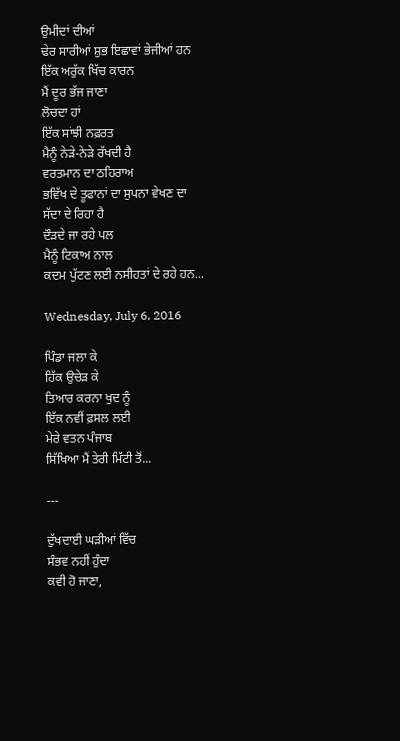ਉਮੀਦਾਂ ਦੀਆਂ
ਢੇਰ ਸਾਰੀਆਂ ਸ਼ੁਭ ਇਛਾਵਾਂ ਭੇਜੀਆਂ ਹਨ
ਇੱਕ ਅਰੁੱਕ ਖਿੱਚ ਕਾਰਨ
ਮੈਂ ਦੂਰ ਭੱਜ ਜਾਣਾ
ਲੋਚਦਾ ਹਾਂ
ਇੱਕ ਸਾਂਝੀ ਨਫ਼ਰਤ
ਮੈਨੂੰ ਨੇੜੇ-ਨੇੜੇ ਰੱਖਦੀ ਹੈ
ਵਰਤਮਾਨ ਦਾ ਠਹਿਰਾਅ
ਭਵਿੱਖ ਦੇ ਤੂਫਾਨਾਂ ਦਾ ਸੁਪਨਾ ਵੇਖਣ ਦਾ
ਸੱਦਾ ਦੇ ਰਿਹਾ ਹੈ
ਦੌੜਦੇ ਜਾ ਰਹੇ ਪਲ
ਮੈਨੂੰ ਟਿਕਾਅ ਨਾਲ
ਕਦਮ ਪੁੱਟਣ ਲਈ ਨਸੀਹਤਾਂ ਦੇ ਰਹੇ ਹਨ...

Wednesday, July 6, 2016

ਪਿੰਡਾ ਜਲਾ ਕੇ
ਹਿੱਕ ਉਚੇੜ ਕੇ
ਤਿਆਰ ਕਰਨਾ ਖੁਦ ਨੂੰ
ਇੱਕ ਨਵੀਂ ਫ਼ਸਲ ਲਈ
ਮੇਰੇ ਵਤਨ ਪੰਜਾਬ
ਸਿੱਖਿਆ ਮੈਂ ਤੇਰੀ ਮਿੱਟੀ ਤੋਂ...

---

ਦੁੱਖਦਾਈ ਘੜੀਆਂ ਵਿੱਚ
ਸੰਭਵ ਨਹੀਂ ਹੁੰਦਾ
ਕਵੀ ਹੋ ਜਾਣਾ,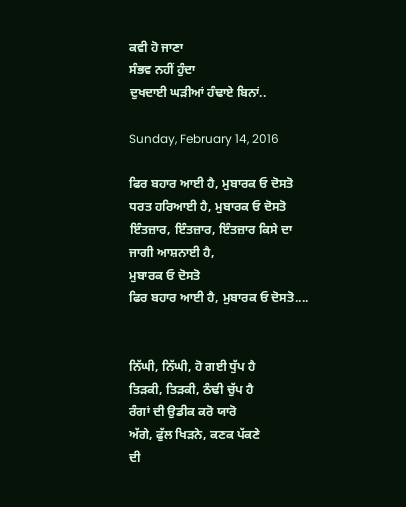ਕਵੀ ਹੋ ਜਾਣਾ
ਸੰਭਵ ਨਹੀਂ ਹੁੰਦਾ
ਦੁਖਦਾਈ ਘੜੀਆਂ ਹੰਢਾਏ ਬਿਨਾਂ..

Sunday, February 14, 2016

ਫਿਰ ਬਹਾਰ ਆਈ ਹੈ, ਮੁਬਾਰਕ ਓ ਦੋਸਤੋ
ਧਰਤ ਹਰਿਆਈ ਹੈ, ਮੁਬਾਰਕ ਓ ਦੋਸਤੋ
ਇੰਤਜ਼ਾਰ, ਇੰਤਜ਼ਾਰ, ਇੰਤਜ਼ਾਰ ਕਿਸੇ ਦਾ
ਜਾਗੀ ਆਸ਼ਨਾਈ ਹੈ,
ਮੁਬਾਰਕ ਓ ਦੋਸਤੋ
ਫਿਰ ਬਹਾਰ ਆਈ ਹੈ, ਮੁਬਾਰਕ ਓ ਦੋਸਤੋ....


ਨਿੱਘੀ, ਨਿੱਘੀ, ਹੋ ਗਈ ਧੁੱਪ ਹੈ
ਤਿੜਕੀ, ਤਿੜਕੀ, ਠੰਢੀ ਚੁੱਪ ਹੈ
ਰੰਗਾਂ ਦੀ ਉਡੀਕ ਕਰੋ ਯਾਰੋ
ਅੱਗੇ, ਫੁੱਲ ਖਿੜਨੇ, ਕਣਕ ਪੱਕਣੇ
ਦੀ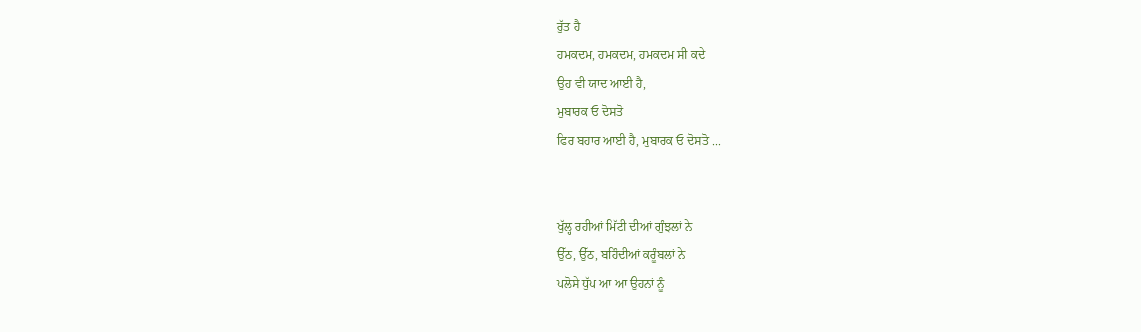ਰੁੱਤ ਹੈ
ਹਮਕਦਮ, ਹਮਕਦਮ, ਹਮਕਦਮ ਸੀ ਕਦੇ
ਉਹ ਵੀ ਯਾਦ ਆਈ ਹੈ,
ਮੁਬਾਰਕ ਓ ਦੋਸਤੋ
ਫਿਰ ਬਹਾਰ ਆਈ ਹੈ, ਮੁਬਾਰਕ ਓ ਦੋਸਤੋ ...


ਖੁੱਲ੍ਹ ਰਹੀਆਂ ਮਿੱਟੀ ਦੀਆਂ ਗੁੰਝਲਾਂ ਨੇ
ਉੱਠ, ਉੱਠ, ਬਹਿੰਦੀਆਂ ਕਰੂੰਬਲਾਂ ਨੇ
ਪਲੋਸੇ ਧੁੱਪ ਆ ਆ ਉਹਨਾਂ ਨੂੰ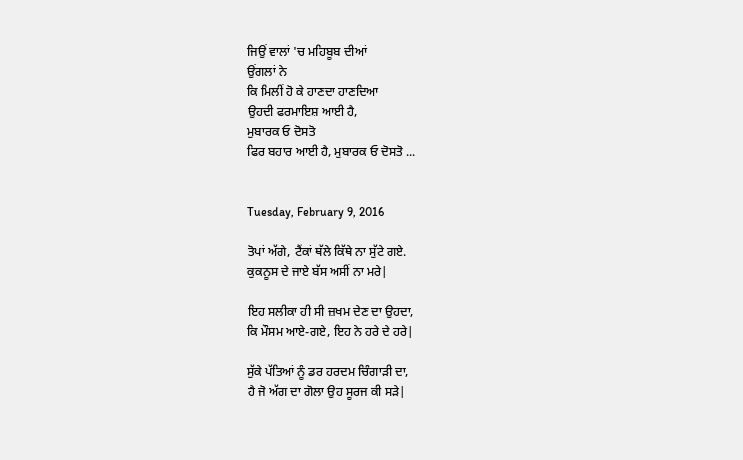ਜਿਉਂ ਵਾਲਾਂ 'ਚ ਮਹਿਬੂਬ ਦੀਆਂ
ਉਂਗਲਾਂ ਨੇ
ਕਿ ਮਿਲੀਂ ਹੋ ਕੇ ਹਾਣਦਾ ਹਾਣਦਿਆ
ਉਹਦੀ ਫਰਮਾਇਸ਼ ਆਈ ਹੈ,
ਮੁਬਾਰਕ ਓ ਦੋਸਤੋ
ਫਿਰ ਬਹਾਰ ਆਈ ਹੈ, ਮੁਬਾਰਕ ਓ ਦੋਸਤੋ ...


Tuesday, February 9, 2016

ਤੋਪਾਂ ਅੱਗੇ, ਟੈਂਕਾਂ ਥੱਲੇ ਕਿੱਥੇ ਨਾ ਸੁੱਟੇ ਗਏ.
ਕੁਕਨੂਸ ਦੇ ਜਾਏ ਬੱਸ ਅਸੀਂ ਨਾ ਮਰੇ|

ਇਹ ਸਲੀਕਾ ਹੀ ਸੀ ਜ਼ਖਮ ਦੇਣ ਦਾ ਉਹਦਾ,
ਕਿ ਮੌਸਮ ਆਏ-ਗਏ, ਇਹ ਨੇ ਹਰੇ ਦੇ ਹਰੇ|

ਸੁੱਕੇ ਪੱਤਿਆਂ ਨੂੰ ਡਰ ਹਰਦਮ ਚਿੰਗਾੜੀ ਦਾ,
ਹੈ ਜੋ ਅੱਗ ਦਾ ਗੋਲਾ ਉਹ ਸੂਰਜ ਕੀ ਸੜੇ|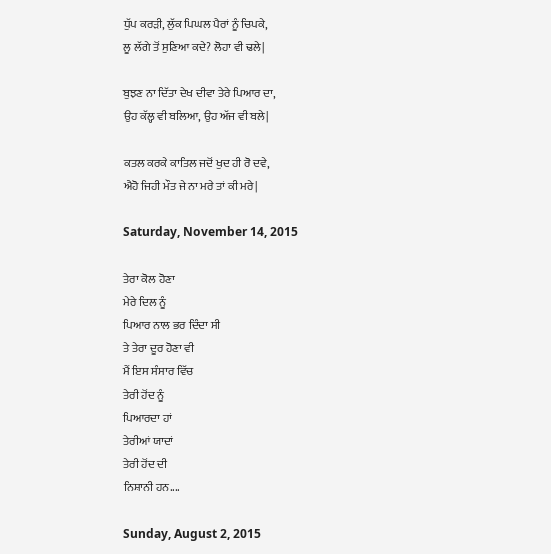ਧੁੱਪ ਕਰੜੀ, ਲੁੱਕ ਪਿਘਲ ਪੈਰਾਂ ਨੂੰ ਚਿਪਕੇ,
ਲੂ ਲੱਗੇ ਤੋਂ ਸੁਣਿਆ ਕਦੇ? ਲੋਹਾ ਵੀ ਢਲੇ|

ਬੁਝਣ ਨਾ ਦਿੱਤਾ ਦੇਖ ਦੀਵਾ ਤੇਰੇ ਪਿਆਰ ਦਾ,
ਉਹ ਕੱਲ੍ਹ ਵੀ ਬਲਿਆ, ਉਹ ਅੱਜ ਵੀ ਬਲੇ|

ਕਤਲ ਕਰਕੇ ਕਾਤਿਲ ਜਦੋਂ ਖੁਦ ਹੀ ਰੋ ਦਵੇ,
ਐਹੋ ਜਿਹੀ ਮੌਤ ਜੇ ਨਾ ਮਰੇ ਤਾਂ ਕੀ ਮਰੇ|

Saturday, November 14, 2015

ਤੇਰਾ ਕੋਲ ਹੋਣਾ
ਮੇਰੇ ਦਿਲ ਨੂੰ
ਪਿਆਰ ਨਾਲ ਭਰ ਦਿੰਦਾ ਸੀ
ਤੇ ਤੇਰਾ ਦੂਰ ਹੋਣਾ ਵੀ
ਮੈਂ ਇਸ ਸੰਸਾਰ ਵਿੱਚ
ਤੇਰੀ ਹੋਂਦ ਨੂੰ
ਪਿਆਰਦਾ ਹਾਂ
ਤੇਰੀਆਂ ਯਾਦਾਂ
ਤੇਰੀ ਹੋਂਦ ਦੀ
ਨਿਸ਼ਾਨੀ ਹਨ....

Sunday, August 2, 2015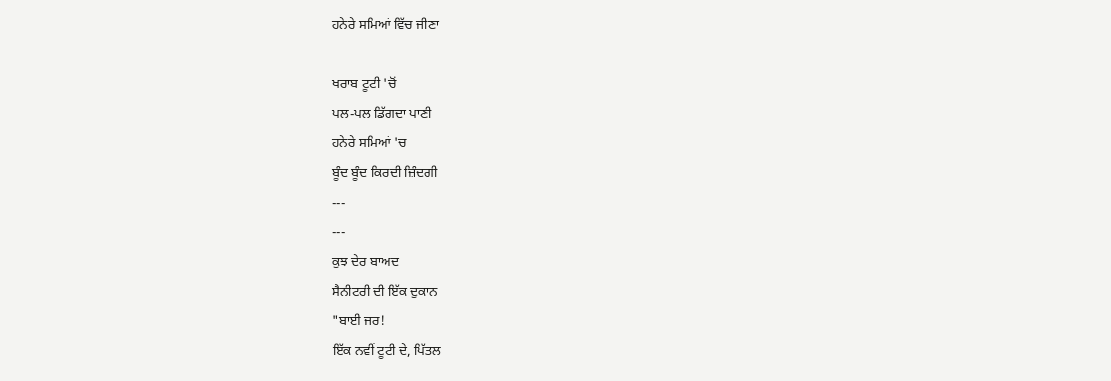ਹਨੇਰੇ ਸਮਿਆਂ ਵਿੱਚ ਜੀਣਾ

ਖਰਾਬ ਟੂਟੀ 'ਚੋਂ
ਪਲ-ਪਲ ਡਿੱਗਦਾ ਪਾਣੀ
ਹਨੇਰੇ ਸਮਿਆਂ 'ਚ
ਬੂੰਦ ਬੂੰਦ ਕਿਰਦੀ ਜ਼ਿੰਦਗੀ
---
---
ਕੁਝ ਦੇਰ ਬਾਅਦ
ਸੈਨੀਟਰੀ ਦੀ ਇੱਕ ਦੁਕਾਨ
"ਬਾਈ ਜਰ!
ਇੱਕ ਨਵੀਂ ਟੂਟੀ ਦੇ, ਪਿੱਤਲ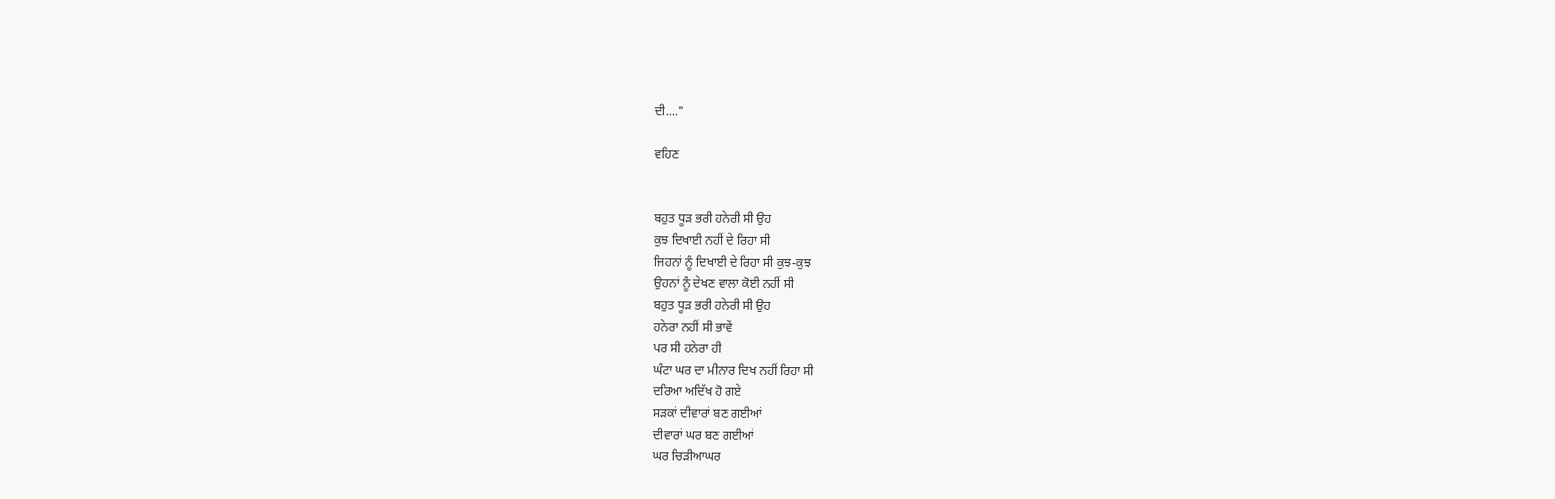ਦੀ...."

ਵਹਿਣ


ਬਹੁਤ ਧੂੜ ਭਰੀ ਹਨੇਰੀ ਸੀ ਉਹ
ਕੁਝ ਦਿਖਾਈ ਨਹੀਂ ਦੇ ਰਿਹਾ ਸੀ
ਜਿਹਨਾਂ ਨੂੰ ਦਿਖਾਈ ਦੇ ਰਿਹਾ ਸੀ ਕੁਝ-ਕੁਝ
ਉਹਨਾਂ ਨੂੰ ਦੇਖਣ ਵਾਲਾ ਕੋਈ ਨਹੀਂ ਸੀ
ਬਹੁਤ ਧੂੜ ਭਰੀ ਹਨੇਰੀ ਸੀ ਉਹ
ਹਨੇਰਾ ਨਹੀਂ ਸੀ ਭਾਵੇਂ
ਪਰ ਸੀ ਹਨੇਰਾ ਹੀ
ਘੰਟਾ ਘਰ ਦਾ ਮੀਨਾਰ ਦਿਖ ਨਹੀਂ ਰਿਹਾ ਸੀ
ਦਰਿਆ ਅਦਿੱਖ ਹੋ ਗਏ
ਸੜਕਾਂ ਦੀਵਾਰਾਂ ਬਣ ਗਈਆਂ
ਦੀਵਾਰਾਂ ਘਰ ਬਣ ਗਈਆਂ
ਘਰ ਚਿੜੀਆਘਰ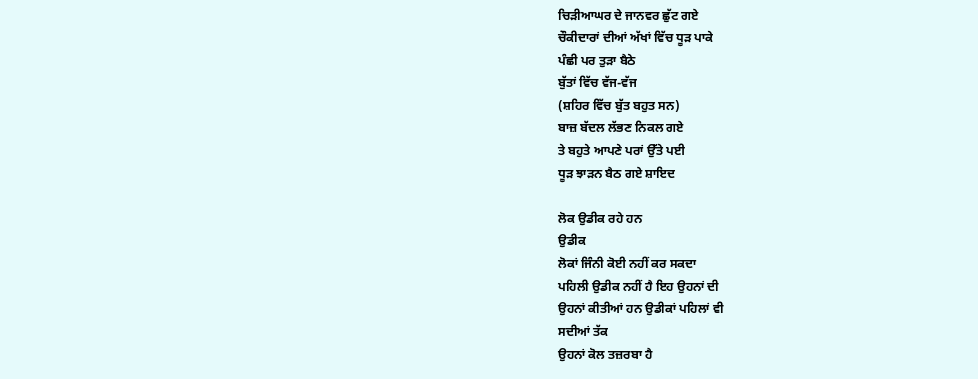ਚਿੜੀਆਘਰ ਦੇ ਜਾਨਵਰ ਛੁੱਟ ਗਏ
ਚੌਕੀਦਾਰਾਂ ਦੀਆਂ ਅੱਖਾਂ ਵਿੱਚ ਧੂੜ ਪਾਕੇ
ਪੰਛੀ ਪਰ ਤੁੜਾ ਬੈਠੇ
ਬੁੱਤਾਂ ਵਿੱਚ ਵੱਜ-ਵੱਜ
(ਸ਼ਹਿਰ ਵਿੱਚ ਬੁੱਤ ਬਹੁਤ ਸਨ)
ਬਾਜ਼ ਬੱਦਲ ਲੱਭਣ ਨਿਕਲ ਗਏ
ਤੇ ਬਹੁਤੇ ਆਪਣੇ ਪਰਾਂ ਉੱਤੇ ਪਈ
ਧੂੜ ਝਾੜਨ ਬੈਠ ਗਏ ਸ਼ਾਇਦ

ਲੋਕ ਉਡੀਕ ਰਹੇ ਹਨ
ਉਡੀਕ
ਲੋਕਾਂ ਜਿੰਨੀ ਕੋਈ ਨਹੀਂ ਕਰ ਸਕਦਾ
ਪਹਿਲੀ ਉਡੀਕ ਨਹੀਂ ਹੈ ਇਹ ਉਹਨਾਂ ਦੀ
ਉਹਨਾਂ ਕੀਤੀਆਂ ਹਨ ਉਡੀਕਾਂ ਪਹਿਲਾਂ ਵੀ
ਸਦੀਆਂ ਤੱਕ
ਉਹਨਾਂ ਕੋਲ ਤਜ਼ਰਬਾ ਹੈ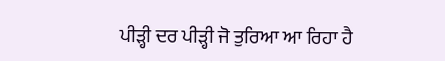ਪੀੜ੍ਹੀ ਦਰ ਪੀੜ੍ਹੀ ਜੋ ਤੁਰਿਆ ਆ ਰਿਹਾ ਹੈ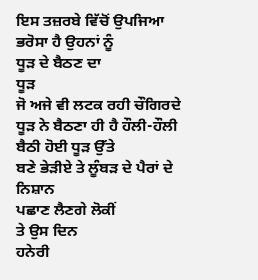ਇਸ ਤਜ਼ਰਬੇ ਵਿੱਚੋਂ ਉਪਜਿਆ ਭਰੋਸਾ ਹੈ ਉਹਨਾਂ ਨੂੰ
ਧੂੜ ਦੇ ਬੈਠਣ ਦਾ
ਧੂੜ
ਜੋ ਅਜੇ ਵੀ ਲਟਕ ਰਹੀ ਚੌਗਿਰਦੇ
ਧੂੜ ਨੇ ਬੈਠਣਾ ਹੀ ਹੈ ਹੌਲੀ-ਹੌਲੀ
ਬੈਠੀ ਹੋਈ ਧੂੜ ਉੱਤੇ
ਬਣੇ ਭੇੜੀਏ ਤੇ ਲੂੰਬੜ ਦੇ ਪੈਰਾਂ ਦੇ ਨਿਸ਼ਾਨ
ਪਛਾਣ ਲੈਣਗੇ ਲੋਕੀਂ
ਤੇ ਉਸ ਦਿਨ
ਹਨੇਰੀ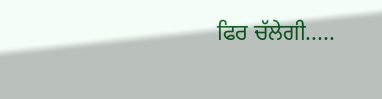ਫਿਰ ਚੱਲੇਗੀ.....